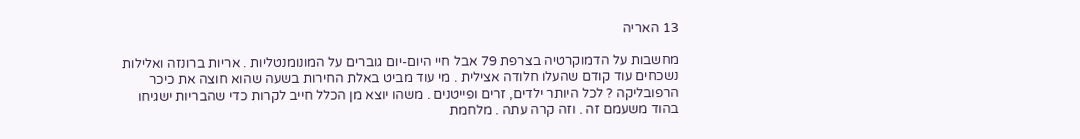13 האריה

מחשבות על הדמוקרטיה בצרפת 79 אבל חיי היום-יום גוברים על המונומנטליות . אריות ברונזה ואלילות נשכחים עוד קודם שהעלו חלודה אצילית . מי עוד מביט באלת החירות בשעה שהוא חוצה את כיכר הרפובליקה ? לכל היותר ילדים, זרים ופייטנים . משהו יוצא מן הכלל חייב לקרות כדי שהבריות ישגיחו בהוד משעמם זה . וזה קרה עתה . מלחמת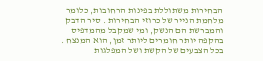הבחירות משתוללת בפינות הרחובות, כלומר מלחמת הנייר של כרוזי הבחירות . סיר הדבק והמברשת הם הנשק, ומי שמקבל מהמדפיס בהקפה יותר חומרים ליותר זמן, הוא המנצח . בכל הצבעים של הקשת ושל המפלגות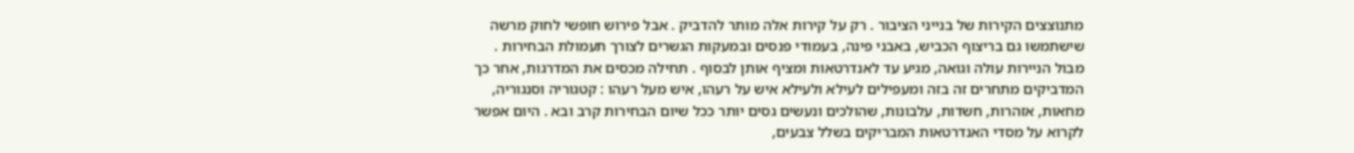מתנוצצים הקירות של בנייני הציבור . רק על קירות אלה מותר להדביק . אבל פירוש חופשי לחוק מרשה שישתמשו גם בריצוף הכביש, באבני פינה, בעמודי פנסים ובמעקות הגשרים לצורך תעמולת הבחירות . מבול הניירות עולה וגואה, מגיע עד לאנדרטאות ומציף אותן לבסוף . תחילה מכסים את המדרגות, אחר כך המדביקים מתחרים זה בזה ומעפילים לעילא ולעילא איש על רעהו, איש מעל רעהו : קטגוריה וסנגוריה, מחאות, אזהרות, חשדות, עלבונות, שהולכים ונעשים גסים יותר ככל שיום הבחירות קרב ובא . היום אפשר לקרוא על מסדי האנדרטאות המבריקים בשלל צבעים,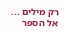רק מילים ...  אל הספר